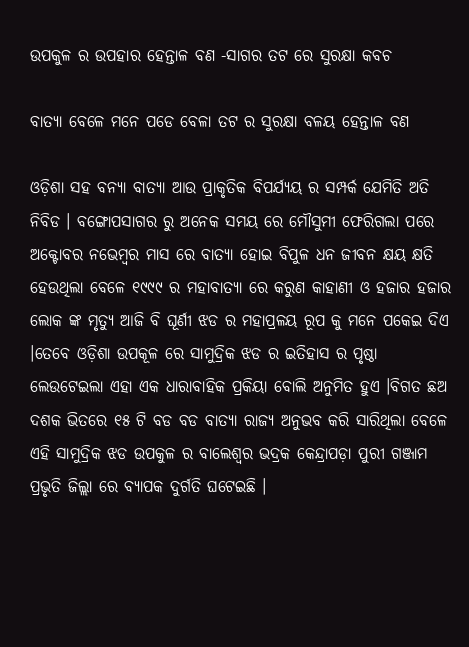ଉପକୁଳ ର ଉପହାର ହେନ୍ତାଳ ବଣ -ସାଗର ତଟ ରେ ସୁରକ୍ଷା କବଚ

ବାତ୍ୟା ବେଳେ ମନେ ପଡେ ବେଳା ତଟ ର ସୁରକ୍ଷା ବଳୟ ହେନ୍ତାଳ ବଣ

ଓଡ଼ିଶା ସହ ବନ୍ୟା ବାତ୍ୟା ଆଉ ପ୍ରାକୃତିକ ବିପର୍ଯ୍ୟୟ ର ସମ୍ପର୍କ ଯେମିତି ଅତି ନିବିଡ । ବଙ୍ଗୋପସାଗର ରୁ ଅନେକ ସମୟ ରେ ମୌସୁମୀ ଫେରିଗଲା ପରେ ଅକ୍ଟୋବର ନଭେମ୍ବର ମାସ ରେ ବାତ୍ୟା ହୋଇ ବିପୁଳ ଧନ ଜୀବନ କ୍ଷୟ କ୍ଷତି ହେଉଥିଲା ବେଳେ ୧୯୯୯ ର ମହାବାତ୍ୟା ରେ କରୁଣ କାହାଣୀ ଓ ହଜାର ହଜାର ଲୋକ ଙ୍କ ମୃତ୍ୟୁ ଆଜି ବି ଘୂର୍ଣୀ ଝଡ ର ମହାପ୍ରଳୟ ରୂପ କୁ ମନେ ପକେଇ ଦିଏ ।ତେବେ ଓଡ଼ିଶା ଉପକୂଳ ରେ ସାମୁଦ୍ରିକ ଝଡ ର ଇତିହାସ ର ପୃଷ୍ଠା ଲେଉଟେଇଲା ଏହା ଏକ ଧାରାବାହିକ ପ୍ରକିୟା ବୋଲି ଅନୁମିତ ହୁଏ ।ବିଗତ ଛଅ ଦଶକ ଭିତରେ ୧୫ ଟି ବଡ ବଡ ବାତ୍ୟା ରାଜ୍ୟ ଅନୁଭବ କରି ସାରିଥିଲା ବେଳେ ଏହି ସାମୁଦ୍ରିକ ଝଡ ଉପକୁଳ ର ବାଲେଶ୍ଵର ଭଦ୍ରକ କେନ୍ଦ୍ରାପଡ଼ା ପୁରୀ ଗଞ୍ଜାମ ପ୍ରଭୃତି ଜିଲ୍ଲା ରେ ବ୍ୟାପକ ଦୁର୍ଗତି ଘଟେଇଛି ।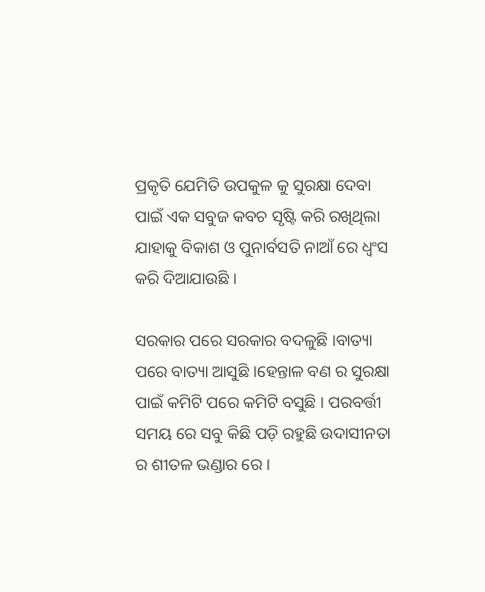ପ୍ରକୃତି ଯେମିତି ଉପକୁଳ କୁ ସୁରକ୍ଷା ଦେବା ପାଇଁ ଏକ ସବୁଜ କବଚ ସୃଷ୍ଟି କରି ରଖିଥିଲା ଯାହାକୁ ବିକାଶ ଓ ପୁନାର୍ବସତି ନାଆଁ ରେ ଧ୍ଵଂସ କରି ଦିଆଯାଉଛି ।

ସରକାର ପରେ ସରକାର ବଦଳୁଛି ।ବାତ୍ୟା ପରେ ବାତ୍ୟା ଆସୁଛି ।ହେନ୍ତାଳ ବଣ ର ସୁରକ୍ଷା ପାଇଁ କମିଟି ପରେ କମିଟି ବସୁଛି । ପରବର୍ତ୍ତୀ ସମୟ ରେ ସବୁ କିଛି ପଡ଼ି ରହୁଛି ଉଦାସୀନତା ର ଶୀତଳ ଭଣ୍ଡାର ରେ ।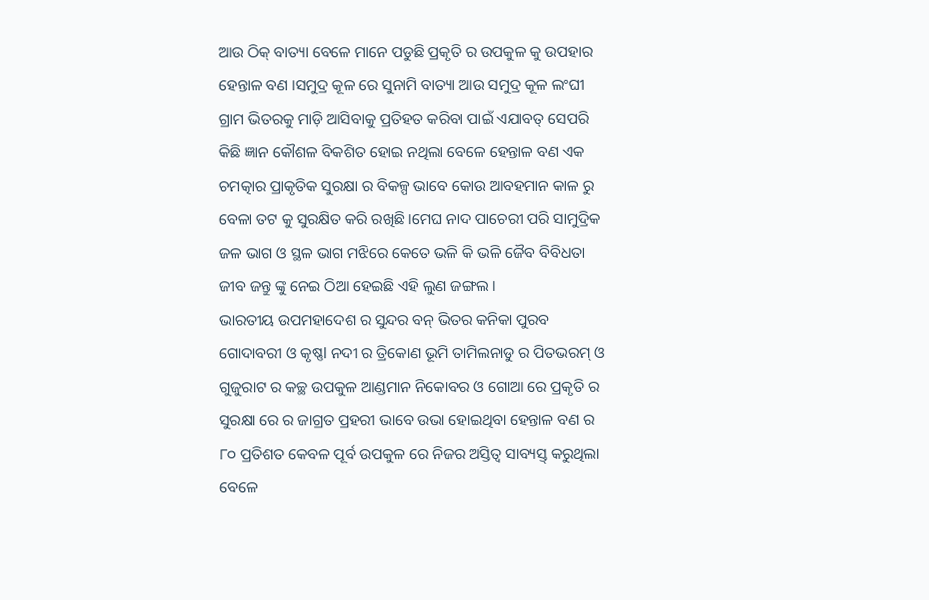ଆଉ ଠିକ୍ ବାତ୍ୟା ବେଳେ ମାନେ ପଡୁଛି ପ୍ରକୃତି ର ଉପକୁଳ କୁ ଉପହାର ହେନ୍ତାଳ ବଣ ।ସମୁଦ୍ର କୂଳ ରେ ସୁନାମି ବାତ୍ୟା ଆଉ ସମୁଦ୍ର କୂଳ ଲଂଘୀ ଗ୍ରାମ ଭିତରକୁ ମାଡ଼ି ଆସିବାକୁ ପ୍ରତିହତ କରିବା ପାଇଁ ଏଯାବତ୍ ସେପରି କିଛି ଜ୍ଞାନ କୌଶଳ ବିକଶିତ ହୋଇ ନଥିଲା ବେଳେ ହେନ୍ତାଳ ବଣ ଏକ ଚମତ୍କାର ପ୍ରାକୃତିକ ସୁରକ୍ଷା ର ବିକଳ୍ପ ଭାବେ କୋଉ ଆବହମାନ କାଳ ରୁ ବେଳା ତଟ କୁ ସୁରକ୍ଷିତ କରି ରଖିଛି ।ମେଘ ନାଦ ପାଚେରୀ ପରି ସାମୁଦ୍ରିକ ଜଳ ଭାଗ ଓ ସ୍ଥଳ ଭାଗ ମଝିରେ କେତେ ଭଳି କି ଭଳି ଜୈବ ବିବିଧତା ଜୀବ ଜନ୍ତୁ ଙ୍କୁ ନେଇ ଠିଆ ହେଇଛି ଏହି ଲୁଣ ଜଙ୍ଗଲ ।
ଭାରତୀୟ ଉପମହାଦେଶ ର ସୁନ୍ଦର ବନ୍ ଭିତର କନିକା ପୁରବ ଗୋଦାବରୀ ଓ କୃଷ୍ଣl ନଦୀ ର ତ୍ରିକୋଣ ଭୂମି ତାମିଲନାଡୁ ର ପିତଭରମ୍ ଓ ଗୁଜୁରାଟ ର କଚ୍ଛ ଉପକୁଳ ଆଣ୍ଡମାନ ନିକୋବର ଓ ଗୋଆ ରେ ପ୍ରକୃତି ର ସୁରକ୍ଷା ରେ ର ଜାଗ୍ରତ ପ୍ରହରୀ ଭାବେ ଉଭା ହୋଇଥିବା ହେନ୍ତାଳ ବଣ ର ୮୦ ପ୍ରତିଶତ କେବଳ ପୂର୍ବ ଉପକୁଳ ରେ ନିଜର ଅସ୍ତିତ୍ବ ସାବ୍ୟସ୍ତ୍ କରୁଥିଲା ବେଳେ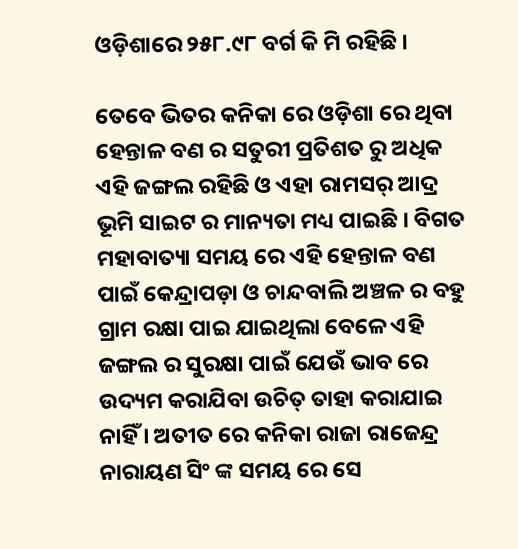ଓଡ଼ିଶାରେ ୨୫୮.୯୮ ବର୍ଗ କି ମି ରହିଛି ।

ତେବେ ଭିତର କନିକା ରେ ଓଡ଼ିଶା ରେ ଥିବା ହେନ୍ତାଳ ବଣ ର ସତୁରୀ ପ୍ରତିଶତ ରୁ ଅଧିକ ଏହି ଜଙ୍ଗଲ ରହିଛି ଓ ଏହା ରାମସର୍ ଆଦ୍ର ଭୂମି ସାଇଟ ର ମାନ୍ୟତା ମଧ୍ୟ ପାଇଛି । ବିଗତ ମହାବାତ୍ୟା ସମୟ ରେ ଏହି ହେନ୍ତାଳ ବଣ ପାଇଁ କେନ୍ଦ୍ରାପଡ଼ା ଓ ଚାନ୍ଦବାଲି ଅଞ୍ଚଳ ର ବହୁ ଗ୍ରାମ ରକ୍ଷା ପାଇ ଯାଇଥିଲା ବେଳେ ଏହି ଜଙ୍ଗଲ ର ସୁରକ୍ଷା ପାଇଁ ଯେଉଁ ଭାବ ରେ ଉଦ୍ୟମ କରାଯିବା ଉଚିତ୍ ତାହା କରାଯାଇ ନାହିଁ । ଅତୀତ ରେ କନିକା ରାଜା ରାଜେନ୍ଦ୍ର ନାରାୟଣ ସିଂ ଙ୍କ ସମୟ ରେ ସେ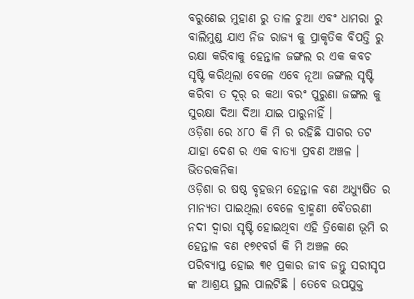ବରୁଣେଇ ମୁହାଣ ରୁ ତାଳ ଚୁଆ ଏବଂ ଧାମରା ରୁ ବାଲିମୁଣ୍ଡ ଯାଏ ନିଜ ରାଜ୍ୟ କୁ ପ୍ରାକୃତିକ ବିପତ୍ତି ରୁ ରକ୍ଷା କରିବାକୁ ହେନ୍ତାଳ ଜଙ୍ଗଲ ର ଏକ କବଚ ସୃଷ୍ଟି କରିଥିଲା ବେଳେ ଏବେ ନୂଆ ଜଙ୍ଗଲ ସୃଷ୍ଟି କରିବା ତ ଦୂର୍ ର କଥା ବରଂ ପୁରୁଣା ଜଙ୍ଗଲ କୁ ସୁରକ୍ଷା ଦିଆ ଦିଆ ଯାଇ ପାରୁନାହିଁ ।
ଓଡ଼ିଶା ରେ ୪୮୦ କି ମି ର ରହିଛି ସାଗର ତଟ ଯାହା ଦେଶ ର ଏକ ବାତ୍ୟା ପ୍ରବଣ ଅଞ୍ଚଳ । ଭିତରକନିକା
ଓଡ଼ିଶା ର ଷଷ୍ଠ ବୃହତ୍ତମ ହେନ୍ତାଳ ବଣ ଅଧ୍ୟୁଷିତ ର ମାନ୍ୟତା ପାଇଥିଲା ବେଳେ ବ୍ରାହ୍ମଣୀ ବୈତରଣୀ ନଦୀ ଦ୍ଵାରା ସୃଷ୍ଟି ହୋଇଥିବା ଏହି ତ୍ରିକୋଣ ଭୂମି ର ହେନ୍ତାଳ ବଣ ୧୭୧ବର୍ଗ କି ମି ଅଞ୍ଚଳ ରେ ପରିବ୍ୟାପ୍ତ ହୋଇ ୩୧ ପ୍ରକାର ଜୀବ ଜନ୍ତୁ ସରୀସୃପ ଙ୍କ ଆଶ୍ରୟ ସ୍ଥଲ ପାଲଟିଛି । ତେବେ ଉପଯୁକ୍ତ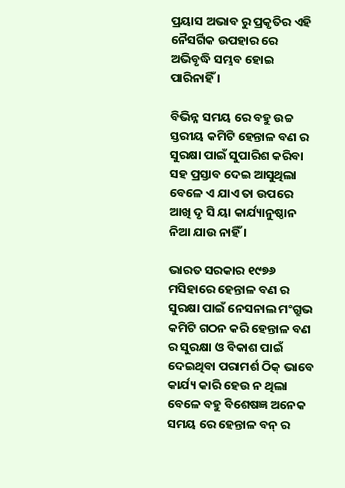ପ୍ରୟାସ ଅଭାବ ରୁ ପ୍ରକୃତିର ଏହି ନୈସର୍ଗିକ ଉପହାର ରେ ଅଭିବୃଦ୍ଧି ସମ୍ଭବ ହୋଇ ପାରିନାହିଁ ।

ବିଭିନ୍ନ ସମୟ ରେ ବହୁ ଉଚ୍ଚ ସ୍ତରୀୟ କମିଟି ହେନ୍ତାଳ ବଣ ର ସୁରକ୍ଷା ପାଇଁ ସୁପାରିଶ କରିବା ସହ ପ୍ରସ୍ତାବ ଦେଇ ଆସୁଥିଲା ବେଳେ ଏ ଯାଏ ତା ଉପରେ ଆଖି ଦୃ ସି ୟା କାର୍ଯ୍ୟାନୁଷ୍ଠାନ ନିଆ ଯାଉ ନାହିଁ ।

ଭାରତ ସରକାର ୧୯୭୬ ମସିହାରେ ହେନ୍ତାଳ ବଣ ର ସୁରକ୍ଷା ପାଇଁ ନେସନାଲ ମଂଗ୍ରୁଭ କମିଟି ଗଠନ କରି ହେନ୍ତାଳ ବଣ ର ସୁରକ୍ଷା ଓ ବିକାଶ ପାଇଁ ଦେଇଥିବା ପରାମର୍ଶ ଠିକ୍ ଭାବେ କାର୍ଯ୍ୟ କାରି ହେଉ ନ ଥିଲା ବେଳେ ବହୁ ବିଶେଷଜ୍ଞ ଅନେକ ସମୟ ରେ ହେନ୍ତାଳ ବନ୍ ର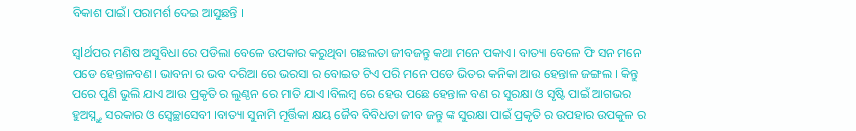ବିକାଶ ପାଇଁ। ପରାମର୍ଶ ଦେଇ ଆସୁଛନ୍ତି ।

ସ୍ୱlର୍ଥପର ମଣିଷ ଅସୁବିଧା ରେ ପଡିଲା ବେଳେ ଉପକାର କରୁଥିବା ଗଛଲତା ଜୀବଜନ୍ତୁ କଥା ମନେ ପକାଏ। ବାତ୍ୟା ବେଳେ ଫି ସନ ମନେ ପଡେ ହେନ୍ତାଳବଣ। ଭାବନା ର ଭବ ଦରିଆ ରେ ଭରସା ର ବୋଇତ ଟିଏ ପରି ମନେ ପଡେ ଭିତର କନିକା ଆଉ ହେନ୍ତାଳ ଜଙ୍ଗଲ । କିନ୍ତୁ ପରେ ପୁଣି ଭୁଲି ଯାଏ ଆଉ ପ୍ରକୃତି ର ଲୁଣ୍ଠନ ରେ ମାତି ଯାଏ ।ବିଲମ୍ୱ ରେ ହେଉ ପଛେ ହେନ୍ତାଳ ବଣ ର ସୁରକ୍ଷା ଓ ସୃଷ୍ଟି ପାଇଁ ଆଗଭର ହୁଅସ୍ନ୍ତୁ ସରକାର ଓ ସ୍ଵେଚ୍ଛାସେବୀ ।ବାତ୍ୟା ସୁନାମି ମୂର୍ତ୍ତିକା କ୍ଷୟ ଜୈବ ବିବିଧତା ଜୀବ ଜନ୍ତୁ ଙ୍କ ସୁରକ୍ଷା ପାଇଁ ପ୍ରକୃତି ର ଉପହାର ଉପକୁଳ ର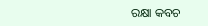ରକ୍ଷା କବଚ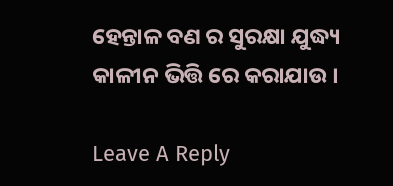ହେନ୍ତାଳ ବଣ ର ସୁରକ୍ଷା ଯୁଦ୍ଧ୍ୟ କାଳୀନ ଭିତ୍ତି ରେ କରାଯାଉ ।

Leave A Reply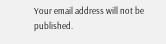Your email address will not be published.